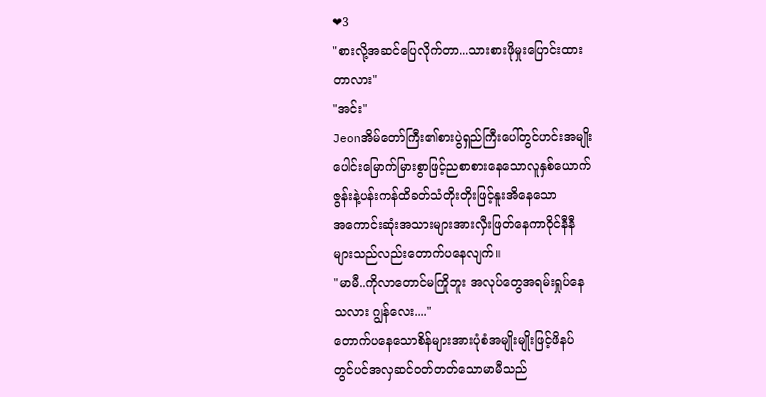❤3
"စားလို့အဆင်ပြေလိုက်တာ...သားစားဖိုမှုးပြောင်းထား
တာလား"
"အင်း"
Jeonအိမ်တော်ကြီး၏စားပွဲရှည်ကြီးပေါ်တွင်ဟင်းအမျိုး
ပေါင်းမြောက်မြားစွာဖြင့်ညစာစားနေသောလူနှစ်ယောက်
ဇွန်းနဲ့ပန်းကန်ထိခတ်သံတိုးတိုးဖြင့်နူးအိနေသော
အကောင်းဆုံးအသားများအားလှီးဖြတ်နေကာဝိုင်နီနီ
များသည်လည်းတောက်ပနေလျက်။
"မာမီ..ကိုလာတောင်မကြိုဘူး အလုပ်တွေအရမ်းရှုပ်နေ
သလား ဂျွန်လေး...."
တောက်ပနေသောစိန်များအားပုံစံအမျိုးမျိုးဖြင့်ဖိနပ်
တွင်ပင်အလှဆင်ဝတ်တတ်သောမာမီသည်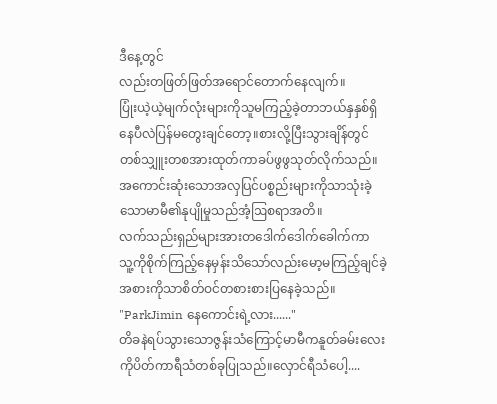ဒီနေ့တွင်
လည်းတဖြတ်ဖြတ်အရောင်တောက်နေလျက်။
ပြုံးယဲ့ယဲ့မျက်လုံးများကိုသူမကြည့်ခဲ့တာဘယ်နှနှစ်ရှိ
နေပီလဲပြန်မတွေးချင်တော့။စားလို့ပြီးသွားချိန်တွင်
တစ်သျှူးတစအားထုတ်ကာခပ်ဖွဖွသုတ်လိုက်သည်။
အကောင်းဆုံးသောအလှပြင်ပစ္စည်းများကိုသာသုံးခဲ့
သောမာမီ၏နုပျိုမှုသည်အံ့ဩစရာအတိ။
လက်သည်းရှည်များအားတဒေါက်ဒေါက်ခေါက်ကာ
သူ့ကိုစိုက်ကြည့်နေမှန်းသိသော်လည်းမော့မကြည့်ချင်ခဲ့
အစားကိုသာစိတ်ဝင်တစားစားပြနေခဲ့သည်။
"ParkJimin နေကောင်းရဲ့လား......"
တိခနဲရပ်သွားသောဇွန်းသံကြောင့်မာမီကနူတ်ခမ်းလေး
ကိုပိတ်ကာရီသံတစ်ခုပြုသည်။လှောင်ရီသံပေါ့....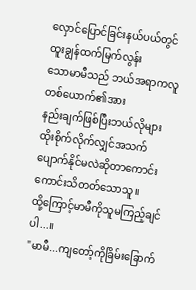လှောင်ပြောင်ခြင်းနယ်ပယ်တွင်ထူးချွန်ထက်မြက်လွန်း
သောမာမီသည် ဘယ်အရာကလူတစ်ယောက်၏အား
နည်းချက်ဖြစ်ပြီးဘယ်လိုများထိုးစိုက်လိုက်လျှင်အသက်
ပျောက်နိုင်မလဲဆိုတာကောင်းကောင်းသိတတ်သောသူ။
ထို့ကြောင့်မာမီကိုသူမကြည့်ချင်ပါ...။
"မာမီ...ကျတော့်ကိုခြိမ်းခြောက်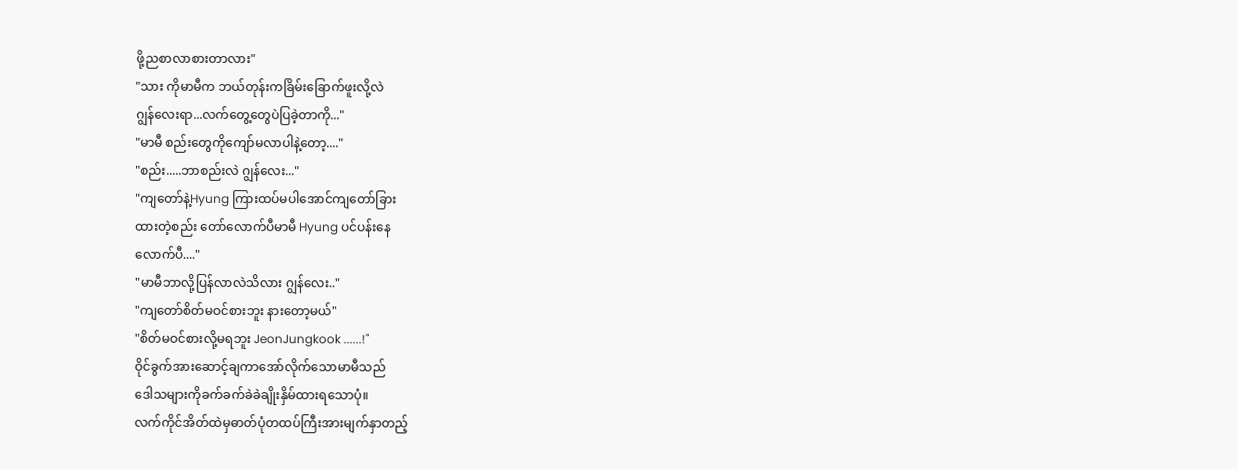ဖို့ညစာလာစားတာလား"
"သား ကိုမာမီက ဘယ်တုန်းကခြိမ်းခြောက်ဖူးလို့လဲ
ဂျွန်လေးရာ...လက်တွေ့တွေပဲပြခဲ့တာကို..."
"မာမီ စည်းတွေကိုကျော်မလာပါနဲ့တော့...."
"စည်း.....ဘာစည်းလဲ ဂျွန်လေး..."
"ကျတော်နဲ့Hyung ကြားထပ်မပါအောင်ကျတော်ခြား
ထားတဲ့စည်း တော်လောက်ပီမာမီ Hyung ပင်ပန်းနေ
လောက်ပီ...."
"မာမီဘာလို့ပြန်လာလဲသိလား ဂျွန်လေး.."
"ကျတော်စိတ်မဝင်စားဘူး နားတော့မယ်"
"စိတ်မဝင်စားလို့မရဘူး JeonJungkook ......!"
ဝိုင်ခွက်အားဆောင့်ချကာအော်လိုက်သောမာမီသည်
ဒေါသများကိုခက်ခက်ခဲခဲချိုးနှိမ်ထားရသောပုံ။
လက်ကိုင်အိတ်ထဲမှဓာတ်ပုံတထပ်ကြီးအားမျက်နှာတည့်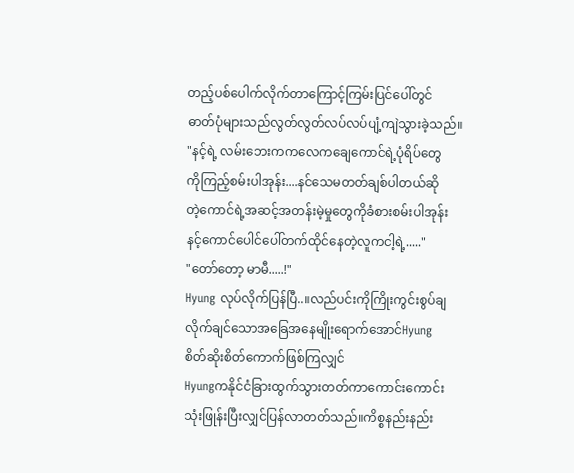တည့်ပစ်ပေါက်လိုက်တာကြောင့်ကြမ်းပြင်ပေါ်တွင်
ဓာတ်ပုံများသည်လွတ်လွတ်လပ်လပ်ပျံ့ကျဲသွားခဲ့သည်။
"နင့်ရဲ့ လမ်းဘေးကကလေကချေကောင်ရဲ့ပုံရိပ်တွေ
ကိုကြည့်စမ်းပါအုန်း....နင်သေမတတ်ချစ်ပါတယ်ဆို
တဲ့ကောင်ရဲ့အဆင့်အတန်းမဲ့မှုတွေကိုခံစားစမ်းပါအုန်း
နင့်ကောင်ပေါင်ပေါ်တက်ထိုင်နေတဲ့လူကငါ့ရဲ့....."
"တော်တော့ မာမီ.....!"
Hyung လုပ်လိုက်ပြန်ပြီ..။လည်ပင်းကိုကြိုးကွင်းစွပ်ချ
လိုက်ချင်သောအခြေအနေမျိုးရောက်အောင်Hyung
စိတ်ဆိုးစိတ်ကောက်ဖြစ်ကြလျှင်
Hyungကနိုင်ငံခြားထွက်သွားတတ်ကာကောင်းကောင်း
သုံးဖြုန်းပြီးလျှင်ပြန်လာတတ်သည်။ကိစ္စနည်းနည်း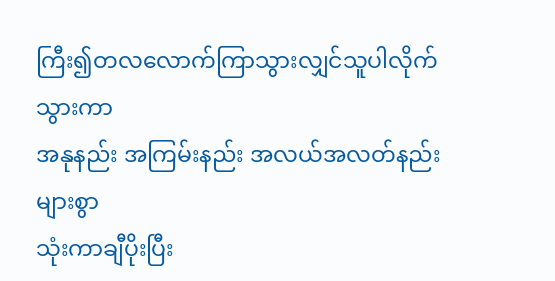ကြီး၍တလလောက်ကြာသွားလျှင်သူပါလိုက်သွားကာ
အနုနည်း အကြမ်းနည်း အလယ်အလတ်နည်းများစွာ
သုံးကာချီပိုးပြီး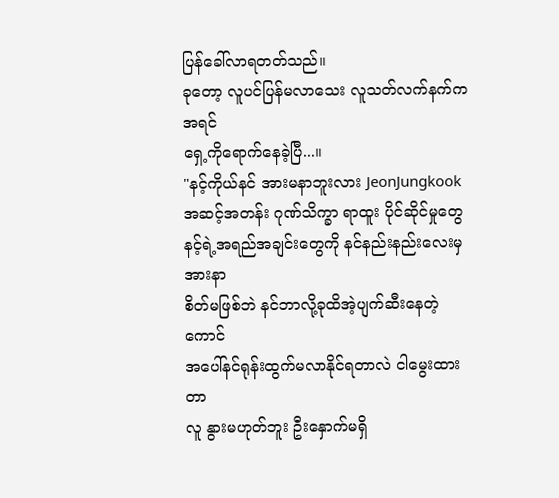ပြန်ခေါ်လာရတတ်သည်။
ခုတော့ လူပင်ပြန်မလာသေး လူသတ်လက်နက်ကအရင်
ရှေ့ကိုရောက်နေခဲ့ပြီ...။
"နင့်ကိုယ်နင် အားမနာဘူးလား JeonJungkook
အဆင့်အတန်း ဂုဏ်သိက္ခာ ရာထူး ပိုင်ဆိုင်မှုတွေ
နင့်ရဲ့အရည်အချင်းတွေကို နင်နည်းနည်းလေးမှအားနာ
စိတ်မဖြစ်ဘဲ နင်ဘာလို့ခုထိအဲ့ပျက်ဆီးနေတဲ့ကောင်
အပေါ်နင်ရုန်းထွက်မလာနိုင်ရတာလဲ ငါမွေးထားတာ
လူ နွားမဟုတ်ဘူး ဦးနှောက်မရှိ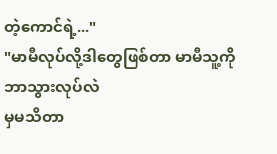တဲ့ကောင်ရဲ့..."
"မာမီလုပ်လို့ဒါတွေဖြစ်တာ မာမီသူ့ကိုဘာသွားလုပ်လဲ
မှမသိတာ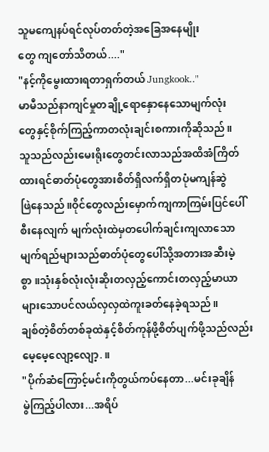သူမကျေနပ်ရင်လုပ်တတ်တဲ့အခြေအနေမျိုး
တွေ ကျတော်သိတယ်...."
"နင့်ကိုမွေးထားရတာရှက်တယ် Jungkook.."
မာမီသည်နာကျင်မှုတချို့ရောနှောနေသောမျက်လုံး
တွေနှင့်စိုက်ကြည့်ကာတလုံးချင်းစကားကိုဆိုသည်။
သူသည်လည်းမေးရိုးတွေတင်းလာသည်အထိအံကြိတ်
ထားရင်ဓာတ်ပုံတွေအားစိတ်ရှိလက်ရှိတပုံမကျန်ဆွဲ
ဖြဲနေသည်။ဝိုင်တွေလည်းမှောက်ကျကာကြမ်းပြင်ပေါ်
စီးနေလျက် မျက်လုံးထဲမှတပေါက်ချင်းကျလာသော
မျက်ရည်များသည်ဓာတ်ပုံတွေပေါ်သို့အတားအဆီးမဲ့
စွာ။သုံးနှစ်လုံးလုံးဆိုးတလှည့်ကောင်းတလှည့်မာယာ
များသောပင်လယ်လှလှထဲကူးခတ်နေခဲ့ရသည်။
ချစ်တဲ့စိတ်တစ်ခုထဲနှင့်စိတ်ကုန်ဖို့စိတ်ပျက်ဖို့သည်လည်း
မေ့မေ့လျော့လျော့.။
"ပိုက်ဆံကြောင့်မင်းကိုတွယ်ကပ်နေတာ...မင်းခုချိန်
မွဲကြည့်ပါလား...အရိပ်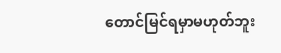တောင်မြင်ရမှာမဟုတ်ဘူး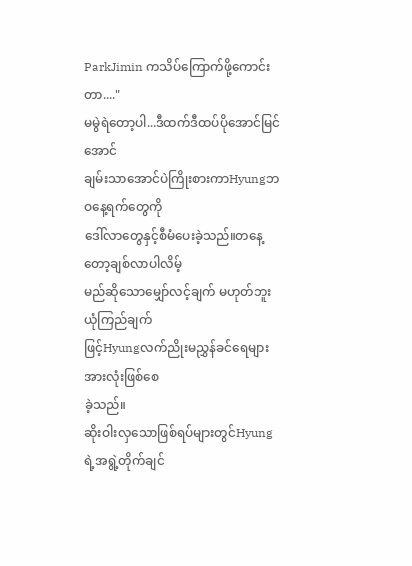ParkJimin ကသိပ်ကြောက်ဖို့ကောင်းတာ...."
မမွဲရဲတော့ပါ...ဒီထက်ဒီထပ်ပိုအောင်မြင်အောင်
ချမ်းသာအောင်ပဲကြိုးစားကာHyungဘဝနေ့ရက်တွေကို
ဒေါ်လာတွေနှင့်စီမံပေးခဲ့သည်။တနေ့တော့ချစ်လာပါလိမ့်
မည်ဆိုသောမျှော်လင့်ချက် မဟုတ်ဘူး ယုံကြည်ချက်
ဖြင့်Hyungလက်ညိုးမညွှန်ခင်ရေများအားလုံးဖြစ်စေ
ခဲ့သည်။
ဆိုးဝါးလှသောဖြစ်ရပ်များတွင်Hyungရဲ့အရွဲ့တိုက်ချင်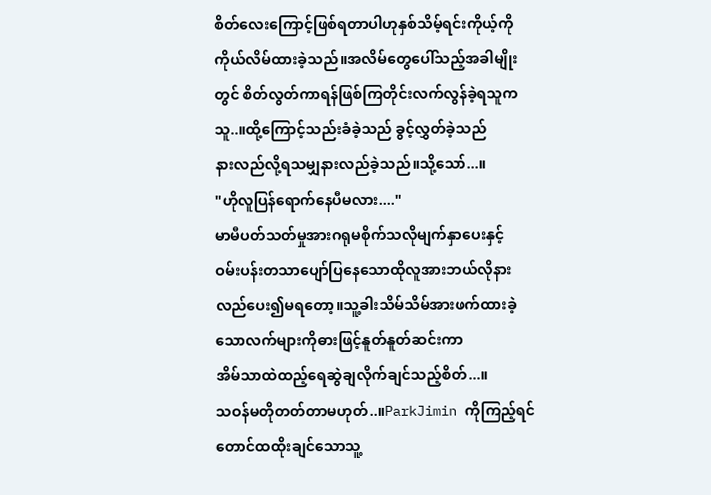စိတ်လေးကြောင့်ဖြစ်ရတာပါဟုနှစ်သိမ့်ရင်းကိုယ့်ကို
ကိုယ်လိမ်ထားခဲ့သည်။အလိမ်တွေပေါ်သည့်အခါမျိုး
တွင် စိတ်လွတ်ကာရန်ဖြစ်ကြတိုင်းလက်လွန်ခဲ့ရသူက
သူ..။ထို့ကြောင့်သည်းခံခဲ့သည် ခွင့်လွှတ်ခဲ့သည်
နားလည်လို့ရသမျှနားလည်ခဲ့သည်။သို့သော်...။
"ဟိုလူပြန်ရောက်နေပီမလား...."
မာမီပတ်သတ်မှုအားဂရုမစိုက်သလိုမျက်နှာပေးနှင့်
ဝမ်းပန်းတသာပျော်ပြနေသောထိုလူအားဘယ်လိုနား
လည်ပေး၍မရတော့။သူ့ခါးသိမ်သိမ်အားဖက်ထားခဲ့
သောလက်များကိုဓားဖြင့်နူတ်နူတ်ဆင်းကာ
အိမ်သာထဲထည့်ရေဆွဲချလိုက်ချင်သည့်စိတ်...။
သဝန်မတိုတတ်တာမဟုတ်..။ParkJimin ကိုကြည့်ရင်
တောင်ထထိုးချင်သောသူ့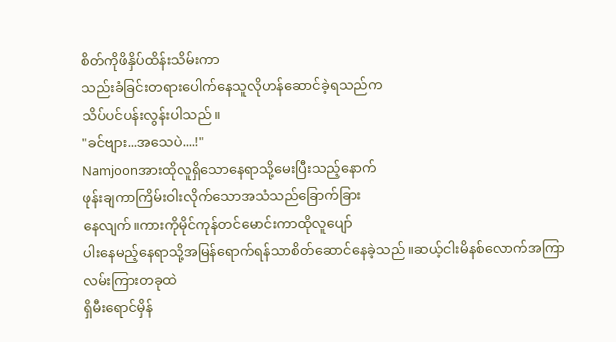စိတ်ကိုဖိနှိပ်ထိန်းသိမ်းကာ
သည်းခံခြင်းတရားပေါက်နေသူလိုဟန်ဆောင်ခဲ့ရသည်က
သိပ်ပင်ပန်းလွန်းပါသည်။
"ခင်ဗျား...အသေပဲ....!"
Namjoonအားထိုလူရှိသောနေရာသို့မေးပြီးသည့်နောက်
ဖုန်းချကာကြိမ်းဝါးလိုက်သောအသံသည်ခြောက်ခြား
နေလျက်။ကားကိုမိုင်ကုန်တင်မောင်းကာထိုလူပျော်
ပါးနေမည့်နေရာသို့အမြန်ရောက်ရန်သာစိတ်ဆောင်နေခဲ့သည်။ဆယ့်ငါးမိနစ်လောက်အကြာလမ်းကြားတခုထဲ
ရှိမီးရောင်မှိန်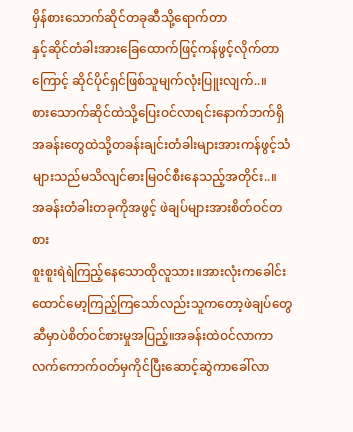မှိန်စားသောက်ဆိုင်တခုဆီသို့ရောက်တာ
နှင့်ဆိုင်တံခါးအားခြေထောက်ဖြင့်ကန်ဖွင့်လိုက်တာ
ကြောင့် ဆိုင်ပိုင်ရှင်ဖြစ်သူမျက်လုံးပြူးလျက်..။
စားသောက်ဆိုင်ထဲသို့ပြေးဝင်လာရင်းနောက်ဘက်ရှိ
အခန်းတွေထဲသို့တခန်းချင်းတံခါးများအားကန်ဖွင့်သံ
များသည်မသိလျင်ဓားမြဝင်စီးနေသည့်အတိုင်း..။
အခန်းတံခါးတခုကိုအဖွင့် ဖဲချပ်များအားစိတ်ဝင်တစား
စူးစူးရဲရဲကြည့်နေသောထိုလူသား။အားလုံးကခေါင်း
ထောင်မော့ကြည့်ကြသော်လည်းသူကတော့ဖဲချပ်တွေ
ဆီမှာပဲစိတ်ဝင်စားမှုအပြည့်။အခန်းထဲဝင်လာကာ
လက်ကောက်ဝတ်မှကိုင်ပြီးဆောင့်ဆွဲကာခေါ်လာ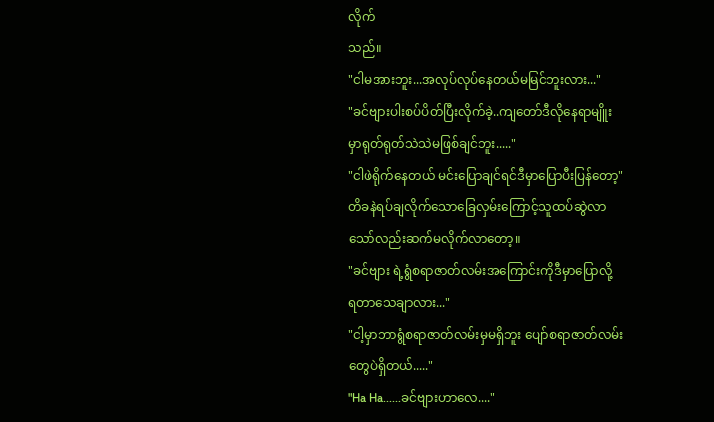လိုက်
သည်။
"ငါမအားဘူး...အလုပ်လုပ်နေတယ်မမြင်ဘူးလား..."
"ခင်ဗျားပါးစပ်ပိတ်ပြီးလိုက်ခဲ့..ကျတော်ဒီလိုနေရာမျိူး
မှာရုတ်ရုတ်သဲသဲမဖြစ်ချင်ဘူး....."
"ငါဖဲရိုက်နေတယ် မင်းပြောချင်ရင်ဒီမှာပြောပီးပြန်တော့"
တိခနဲရပ်ချလိုက်သောခြေလှမ်းကြောင့်သူထပ်ဆွဲလာ
သော်လည်းဆက်မလိုက်လာတော့။
"ခင်ဗျား ရဲ့ရွံစရာဇာတ်လမ်းအကြောင်းကိုဒီမှာပြောလို့
ရတာသေချာလား..."
"ငါ့မှာဘာရွံစရာဇာတ်လမ်းမှမရှိဘူး ပျော်စရာဇာတ်လမ်း
တွေပဲရှိတယ်....."
"Ha Ha......ခင်ဗျားဟာလေ...."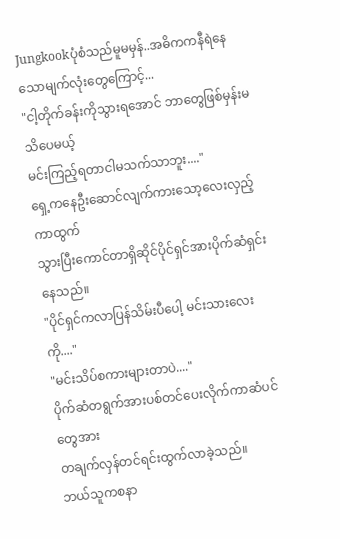Jungkookပုံစံသည်မူမမှန်..အဓိကကနီရဲနေသောမျက်လုံးတွေကြောင့်...
"ငါ့တိုက်ခန်းကိုသွားရအောင် ဘာတွေဖြစ်မှန်းမသိပေမယ့်
မင်းကြည့်ရတာငါမသက်သာဘူး...."
ရှေ့ကနေဦးဆောင်လျက်ကားသော့လေးလှည့်ကာထွက်
သွားပြီးကောင်တာရှိဆိုင်ပိုင်ရှင်အားပိုက်ဆံရှင်းနေသည်။
"ပိုင်ရှင်ကလာပြန်သိမ်းပီပေါ့ မင်းသားလေးကို...."
"မင်းသိပ်စကားများတာပဲ...."
ပိုက်ဆံတရွက်အားပစ်တင်ပေးလိုက်ကာဆံပင်တွေအား
တချက်လှန်တင်ရင်းထွက်လာခဲ့သည်။
ဘယ်သူကစနာ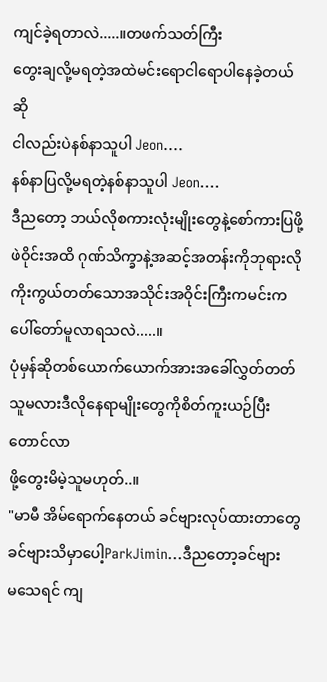ကျင်ခဲ့ရတာလဲ.....။တဖက်သတ်ကြီး
တွေးချလို့မရတဲ့အထဲမင်းရောငါရောပါနေခဲ့တယ်ဆို
ငါလည်းပဲနစ်နာသူပါ Jeon....
နစ်နာပြလို့မရတဲ့နစ်နာသူပါ Jeon....
ဒီညတော့ ဘယ်လိုစကားလုံးမျိုးတွေနဲ့စော်ကားပြဖို့
ဖဲဝိုင်းအထိ ဂုဏ်သိက္ခာနဲ့အဆင့်အတန်းကိုဘုရားလို
ကိုးကွယ်တတ်သောအသိုင်းအဝိုင်းကြီးကမင်းက
ပေါ်တော်မူလာရသလဲ.....။
ပုံမှန်ဆိုတစ်ယောက်ယောက်အားအခေါ်လွှတ်တတ်သူမလားဒီလိုနေရာမျိုးတွေကိုစိတ်ကူးယဉ်ပြီးတောင်လာ
ဖို့တွေးမိမဲ့သူမဟုတ်..။
"မာမီ အိမ်ရောက်နေတယ် ခင်ဗျားလုပ်ထားတာတွေ
ခင်ဗျားသိမှာပေါ့ParkJimin...ဒီညတော့ခင်ဗျား
မသေရင် ကျ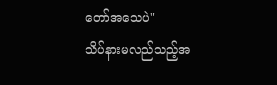တော်အသေပဲ"
သိပ်နားမလည်သည့်အ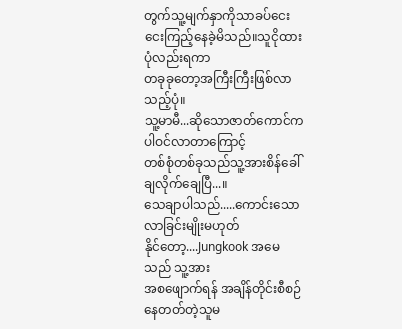တွက်သူ့မျက်နှာကိုသာခပ်ငေး
ငေးကြည့်နေခဲ့မိသည်။သူငိုထားပုံလည်းရကာ
တခုခုတော့အကြီးကြီးဖြစ်လာသည့်ပုံ။
သူ့မာမီ...ဆိုသောဇာတ်ကောင်ကပါဝင်လာတာကြောင့်
တစ်စုံတစ်ခုသည်သူ့အားစိန်ခေါ်ချလိုက်ချေပြီ...။
သေချာပါသည်.....ကောင်းသောလာခြင်းမျိုးမဟုတ်
နိုင်တော့....Jungkook အမေသည် သူ့အား
အစဖျောက်ရန် အချိန်တိုင်းစီစဉ်နေတတ်တဲ့သူမ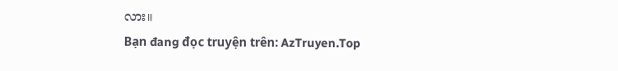လား။
Bạn đang đọc truyện trên: AzTruyen.Top